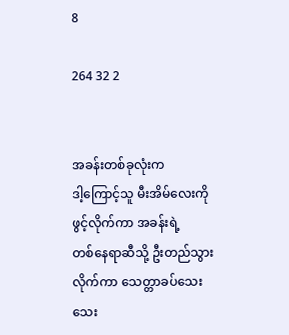8

264 32 2


အခန်းတစ်ခုလုံးက
ဒါ့ကြောင့်သူ မီးအိမ်လေးကို ဖွင့်လိုက်‌ကာ အခန်းရဲ့
တစ်နေရာဆီသို့ ဦးတည်သွားလိုက်ကာ သေတ္တာခပ်သေးသေး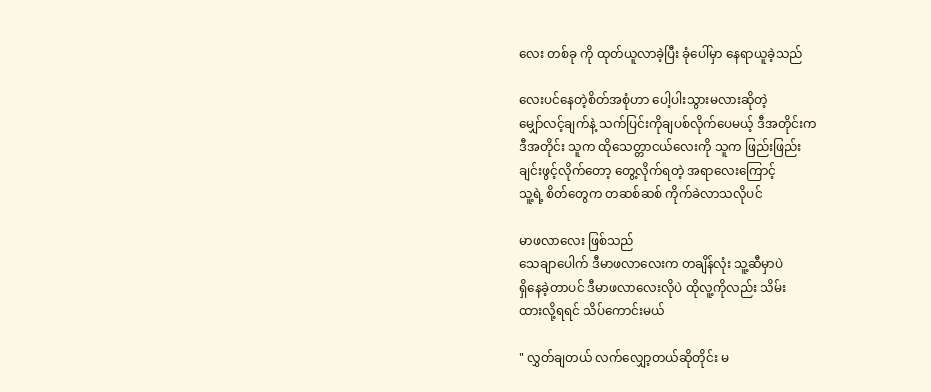လေး တစ်ခု ကို ထုတ်ယူလာခဲ့ပြီး ခုံပေါ်မှာ နေရာယူခဲ့သည်

လေးပင်နေတဲ့စိတ်အစုံဟာ ‌ပေါ့ပါးသွားမလားဆိုတဲ့
မျှော်လင့်ချက်နဲ့ သက်ပြင်းကိုချပစ်လိုက်ပေမယ့် ဒီအတိုင်းက
ဒီအတိုင်း သူက ထိုသေတ္တာငယ်လေးကို သူက ဖြည်းဖြည်း
ချင်းဖွင့်လိုက်တော့ တွေ့လိုက်ရတဲ့ အရာလေးကြောင့်
သူ့ရဲ့ စိတ်တွေက တဆစ်ဆစ် ကိုက်ခဲလာသလိုပင်

မာဖလာလေး ဖြစ်သည်
သေချာပေါက် ဒီမာဖလာလေးက တချိန်လုံး သူ့ဆီမှာပဲ
ရှိနေခဲ့တာပင် ဒီမာဖလာလေးလိုပဲ ထိုလူ့ကိုလည်း သိမ်း
ထားလို့ရရင် သိပ်ကောင်းမယ်

" လွှတ်ချတယ် လက်လျှော့တယ်ဆိုတိုင်း မ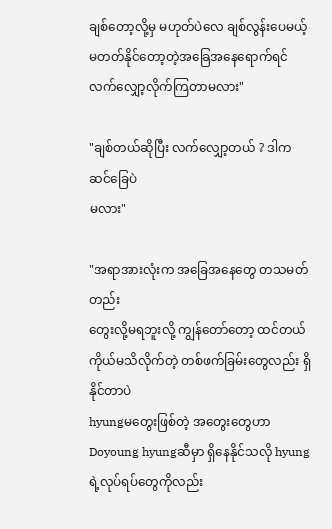ချစ်တော့လို့မှ မဟုတ်ပဲလေ ချစ်လွန်းပေမယ့် မတတ်နိုင်တော့တဲ့အခြေအနေရောက်ရင် လက်လျှော့လိုက်ကြတာမလား"

"ချစ်တယ်ဆိုပြီး လက်လျှော့တယ် ? ဒါက ဆင်ခြေပဲ
မလား"

"အရာအားလုံးက အခြေအနေတွေ တသမတ်တည်း
တွေးလို့မရဘူးလို့ ကျွန်တော်တော့ ထင်တယ်
ကိုယ်မသိလိုက်တဲ့ တစ်ဖက်ခြမ်းတွေလည်း ရှိနိုင်တာပဲ
hyungမတွေးဖြစ်တဲ့ အတွေးတွေဟာ
Doyoung hyungဆီမှာ ရှိနေနိုင်သလို hyungရဲ့လုပ်ရပ်တွေကိုလည်း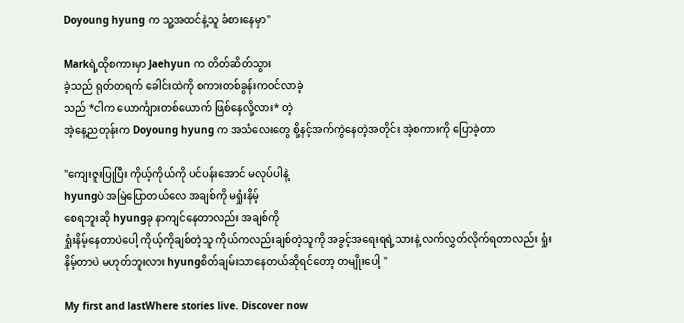Doyoung hyung က သူ့အထင်နဲ့သူ ခံစားနေမှာ"

Markရဲ့ထိုစကားမှာ Jaehyun က တိတ်ဆိတ်သွား
ခဲ့သည် ရုတ်တရက် ခေါင်းထဲကို စကားတစ်ခွန်းက၀င်လာခဲ့
သည် *ငါက ယောင်္ကျားတစ်ယောက် ဖြစ်နေလို့လား* တဲ့
အဲ့နေ့ညတုန်းက Doyoung hyung က အသံလေးတွေ စို့နင့်အက်ကွဲနေတဲ့အတိုင်း အဲ့စကားကို ပြောခဲ့တာ

"ကျေးဇူးပြုပြီး ကိုယ့်ကိုယ်ကို ပင်ပန်းအောင် မလုပ်ပါနဲ့
hyungပဲ အမြဲပြောတယ်လေ အချစ်ကို မရှုံးနိမ့်
စေရဘူးဆို hyungခု နာကျင်နေတာလည်း အချစ်ကို
ရှုံးနိမ့်နေတာပဲပေါ့ ကိုယ့်ကိုချစ်တဲ့သူ ကိုယ်ကလည်းချစ်တဲ့သူကို အခွင့်အရေးရရဲ့သားနဲ့ လက်လွှတ်လိုက်ရတာလည်း ရှုံးနိမ့်တာပဲ မဟုတ်ဘူးလား hyungစိတ်ချမ်းသာနေတယ်ဆိုရင်တော့ တမျိုးပေါ့ "

My first and lastWhere stories live. Discover now